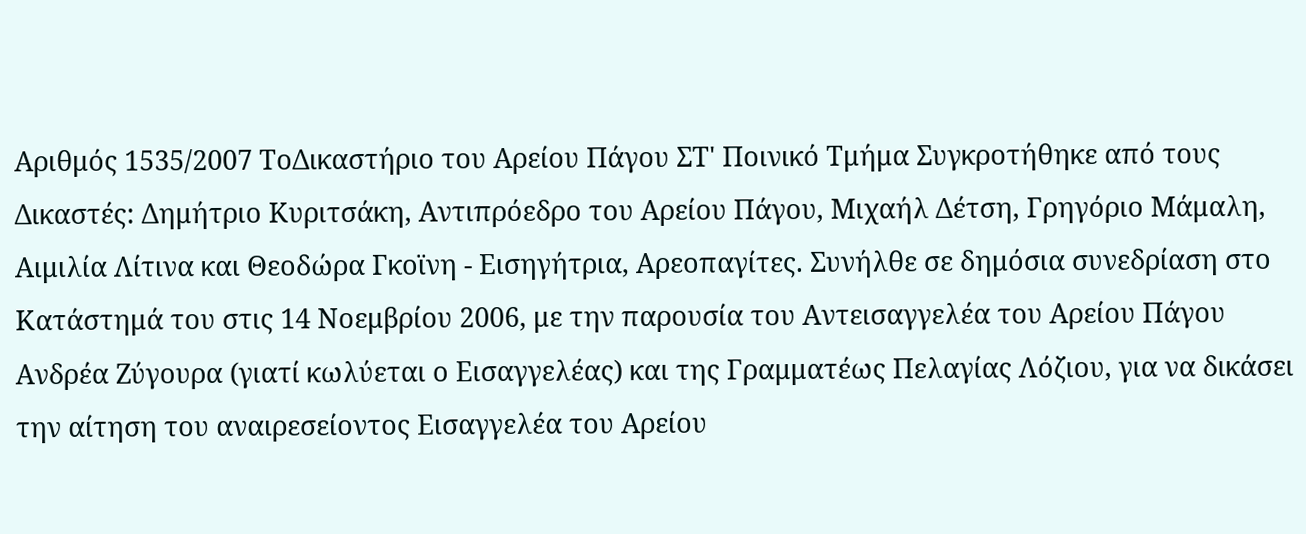Αριθμός 1535/2007 ΤοΔικαστήριο του Αρείου Πάγου ΣΤ' Ποινικό Τμήμα Συγκροτήθηκε από τους Δικαστές: Δημήτριο Κυριτσάκη, Αντιπρόεδρο του Αρείου Πάγου, Μιχαήλ Δέτση, Γρηγόριο Μάμαλη, Αιμιλία Λίτινα και Θεοδώρα Γκοϊνη - Εισηγήτρια, Αρεοπαγίτες. Συνήλθε σε δημόσια συνεδρίαση στο Κατάστημά του στις 14 Νοεμβρίου 2006, με την παρουσία του Αντεισαγγελέα του Αρείου Πάγου Ανδρέα Ζύγουρα (γιατί κωλύεται ο Εισαγγελέας) και της Γραμματέως Πελαγίας Λόζιου, για να δικάσει την αίτηση του αναιρεσείοντος Εισαγγελέα του Αρείου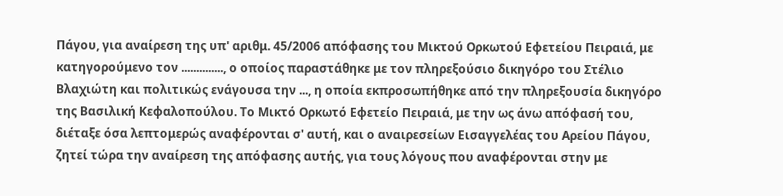Πάγου, για αναίρεση της υπ' αριθμ. 45/2006 απόφασης του Μικτού Ορκωτού Εφετείου Πειραιά, με κατηγορούμενο τον .............., ο οποίος παραστάθηκε με τον πληρεξούσιο δικηγόρο του Στέλιο Βλαχιώτη και πολιτικώς ενάγουσα την ..., η οποία εκπροσωπήθηκε από την πληρεξουσία δικηγόρο της Βασιλική Κεφαλοπούλου. Το Μικτό Ορκωτό Εφετείο Πειραιά, με την ως άνω απόφασή του, διέταξε όσα λεπτομερώς αναφέρονται σ' αυτή, και ο αναιρεσείων Εισαγγελέας του Αρείου Πάγου, ζητεί τώρα την αναίρεση της απόφασης αυτής, για τους λόγους που αναφέρονται στην με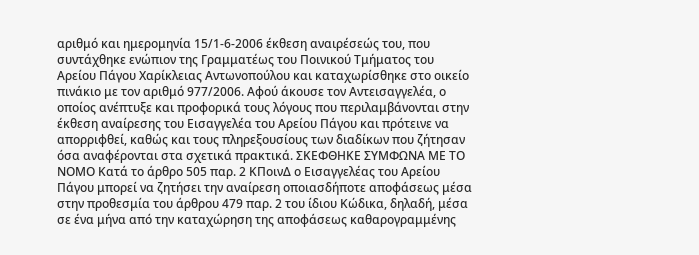αριθμό και ημερομηνία 15/1-6-2006 έκθεση αναιρέσεώς του, που συντάχθηκε ενώπιον της Γραμματέως του Ποινικού Τμήματος του Αρείου Πάγου Χαρίκλειας Αντωνοπούλου και καταχωρίσθηκε στο οικείο πινάκιο με τον αριθμό 977/2006. Αφού άκουσε τον Αντεισαγγελέα, ο οποίος ανέπτυξε και προφορικά τους λόγους που περιλαμβάνονται στην έκθεση αναίρεσης του Εισαγγελέα του Αρείου Πάγου και πρότεινε να απορριφθεί, καθώς και τους πληρεξουσίους των διαδίκων που ζήτησαν όσα αναφέρονται στα σχετικά πρακτικά. ΣΚΕΦΘΗΚΕ ΣΥΜΦΩΝΑ ΜΕ ΤΟ ΝΟΜΟ Κατά το άρθρο 505 παρ. 2 ΚΠοινΔ ο Εισαγγελέας του Αρείου Πάγου μπορεί να ζητήσει την αναίρεση οποιασδήποτε αποφάσεως μέσα στην προθεσμία του άρθρου 479 παρ. 2 του ίδιου Κώδικα, δηλαδή, μέσα σε ένα μήνα από την καταχώρηση της αποφάσεως καθαρογραμμένης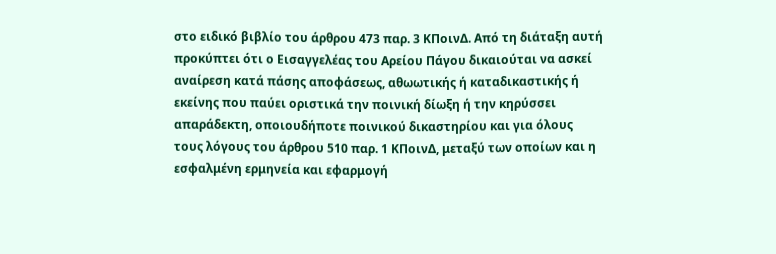στο ειδικό βιβλίο του άρθρου 473 παρ. 3 ΚΠοινΔ. Από τη διάταξη αυτή προκύπτει ότι ο Εισαγγελέας του Αρείου Πάγου δικαιούται να ασκεί αναίρεση κατά πάσης αποφάσεως, αθωωτικής ή καταδικαστικής ή εκείνης που παύει οριστικά την ποινική δίωξη ή την κηρύσσει απαράδεκτη, οποιουδήποτε ποινικού δικαστηρίου και για όλους τους λόγους του άρθρου 510 παρ. 1 ΚΠοινΔ, μεταξύ των οποίων και η εσφαλμένη ερμηνεία και εφαρμογή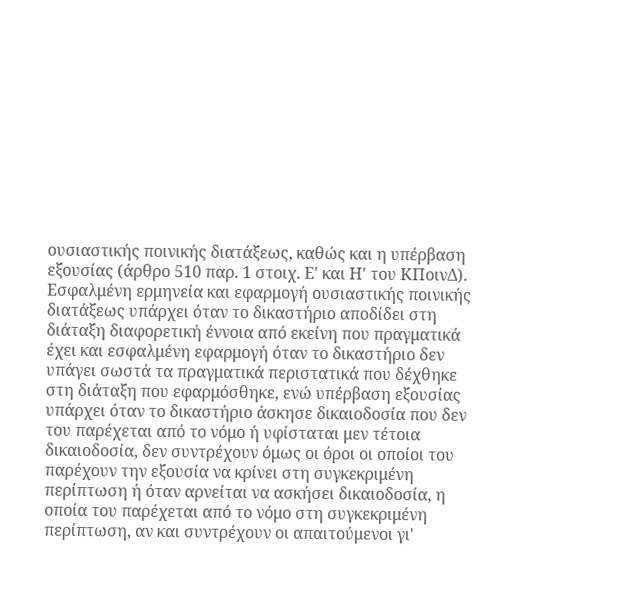ουσιαστικής ποινικής διατάξεως, καθώς και η υπέρβαση εξουσίας (άρθρο 510 παρ. 1 στοιχ. Ε' και Η' του ΚΠοινΔ). Εσφαλμένη ερμηνεία και εφαρμογή ουσιαστικής ποινικής διατάξεως υπάρχει όταν το δικαστήριο αποδίδει στη διάταξη διαφορετική έννοια από εκείνη που πραγματικά έχει και εσφαλμένη εφαρμογή όταν το δικαστήριο δεν υπάγει σωστά τα πραγματικά περιστατικά που δέχθηκε στη διάταξη που εφαρμόσθηκε, ενώ υπέρβαση εξουσίας υπάρχει όταν το δικαστήριο άσκησε δικαιοδοσία που δεν του παρέχεται από το νόμο ή υφίσταται μεν τέτοια δικαιοδοσία, δεν συντρέχουν όμως οι όροι οι οποίοι του παρέχουν την εξουσία να κρίνει στη συγκεκριμένη περίπτωση ή όταν αρνείται να ασκήσει δικαιοδοσία, η οποία του παρέχεται από το νόμο στη συγκεκριμένη περίπτωση, αν και συντρέχουν οι απαιτούμενοι γι'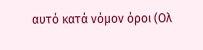αυτό κατά νόμον όροι (Ολ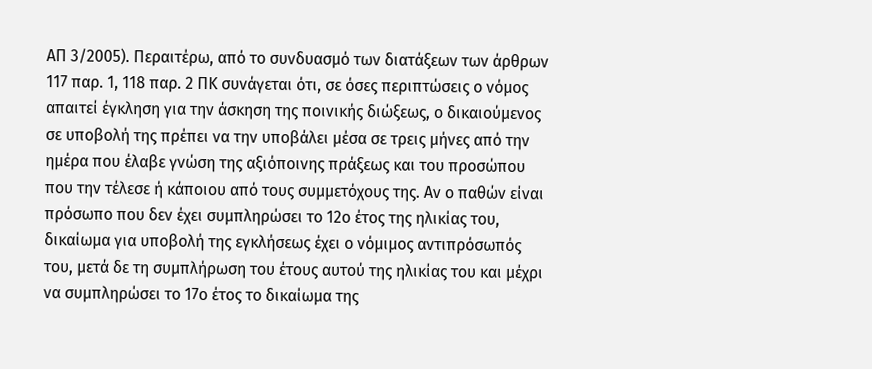ΑΠ 3/2005). Περαιτέρω, από το συνδυασμό των διατάξεων των άρθρων 117 παρ. 1, 118 παρ. 2 ΠΚ συνάγεται ότι, σε όσες περιπτώσεις ο νόμος απαιτεί έγκληση για την άσκηση της ποινικής διώξεως, ο δικαιούμενος σε υποβολή της πρέπει να την υποβάλει μέσα σε τρεις μήνες από την ημέρα που έλαβε γνώση της αξιόποινης πράξεως και του προσώπου που την τέλεσε ή κάποιου από τους συμμετόχους της. Αν ο παθών είναι πρόσωπο που δεν έχει συμπληρώσει το 12ο έτος της ηλικίας του, δικαίωμα για υποβολή της εγκλήσεως έχει ο νόμιμος αντιπρόσωπός του, μετά δε τη συμπλήρωση του έτους αυτού της ηλικίας του και μέχρι να συμπληρώσει το 17ο έτος το δικαίωμα της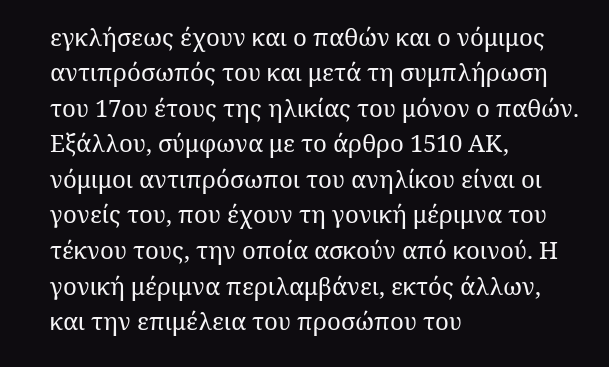εγκλήσεως έχουν και ο παθών και ο νόμιμος αντιπρόσωπός του και μετά τη συμπλήρωση του 17ου έτους της ηλικίας του μόνον ο παθών. Εξάλλου, σύμφωνα με το άρθρο 1510 ΑΚ, νόμιμοι αντιπρόσωποι του ανηλίκου είναι οι γονείς του, που έχουν τη γονική μέριμνα του τέκνου τους, την οποία ασκούν από κοινού. Η γονική μέριμνα περιλαμβάνει, εκτός άλλων, και την επιμέλεια του προσώπου του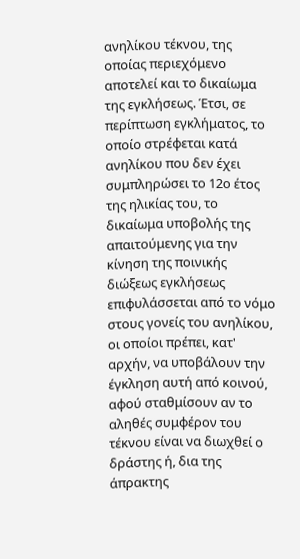ανηλίκου τέκνου, της οποίας περιεχόμενο αποτελεί και το δικαίωμα της εγκλήσεως. Έτσι, σε περίπτωση εγκλήματος, το οποίο στρέφεται κατά ανηλίκου που δεν έχει συμπληρώσει το 12ο έτος της ηλικίας του, το δικαίωμα υποβολής της απαιτούμενης για την κίνηση της ποινικής διώξεως εγκλήσεως επιφυλάσσεται από το νόμο στους γονείς του ανηλίκου, οι οποίοι πρέπει, κατ' αρχήν, να υποβάλουν την έγκληση αυτή από κοινού, αφού σταθμίσουν αν το αληθές συμφέρον του τέκνου είναι να διωχθεί ο δράστης ή, δια της άπρακτης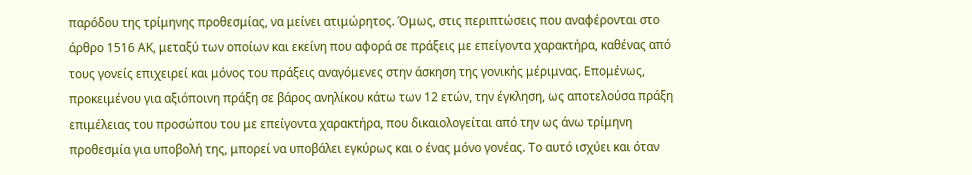παρόδου της τρίμηνης προθεσμίας, να μείνει ατιμώρητος. Όμως, στις περιπτώσεις που αναφέρονται στο άρθρο 1516 ΑΚ, μεταξύ των οποίων και εκείνη που αφορά σε πράξεις με επείγοντα χαρακτήρα, καθένας από τους γονείς επιχειρεί και μόνος του πράξεις αναγόμενες στην άσκηση της γονικής μέριμνας. Επομένως, προκειμένου για αξιόποινη πράξη σε βάρος ανηλίκου κάτω των 12 ετών, την έγκληση, ως αποτελούσα πράξη επιμέλειας του προσώπου του με επείγοντα χαρακτήρα, που δικαιολογείται από την ως άνω τρίμηνη προθεσμία για υποβολή της, μπορεί να υποβάλει εγκύρως και ο ένας μόνο γονέας. Το αυτό ισχύει και όταν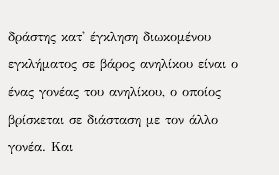δράστης κατ' έγκληση διωκομένου εγκλήματος σε βάρος ανηλίκου είναι ο ένας γονέας του ανηλίκου, ο οποίος βρίσκεται σε διάσταση με τον άλλο γονέα. Και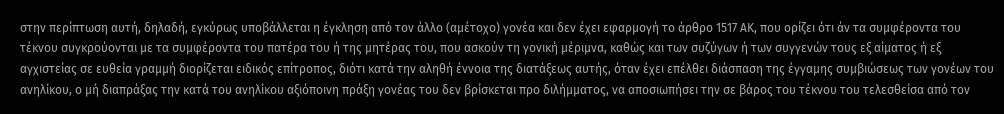στην περίπτωση αυτή, δηλαδή, εγκύρως υποβάλλεται η έγκληση από τον άλλο (αμέτοχο) γονέα και δεν έχει εφαρμογή το άρθρο 1517 ΑΚ, που ορίζει ότι άν τα συμφέροντα του τέκνου συγκρούονται με τα συμφέροντα του πατέρα του ή της μητέρας του, που ασκούν τη γονική μέριμνα, καθώς και των συζύγων ή των συγγενών τους εξ αίματος ή εξ αγχιστείας σε ευθεία γραμμή διορίζεται ειδικός επίτροπος, διότι κατά την αληθή έννοια της διατάξεως αυτής, όταν έχει επέλθει διάσπαση της έγγαμης συμβιώσεως των γονέων του ανηλίκου, ο μή διαπράξας την κατά του ανηλίκου αξιόποινη πράξη γονέας του δεν βρίσκεται προ διλήμματος, να αποσιωπήσει την σε βάρος του τέκνου του τελεσθείσα από τον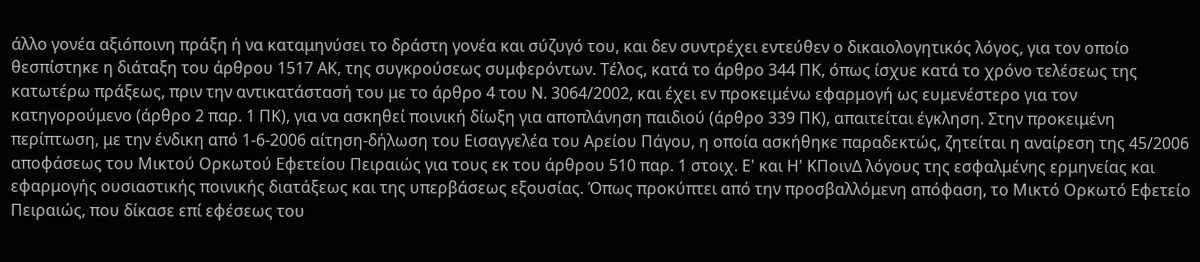άλλο γονέα αξιόποινη πράξη ή να καταμηνύσει το δράστη γονέα και σύζυγό του, και δεν συντρέχει εντεύθεν ο δικαιολογητικός λόγος, για τον οποίο θεσπίστηκε η διάταξη του άρθρου 1517 ΑΚ, της συγκρούσεως συμφερόντων. Τέλος, κατά το άρθρο 344 ΠΚ, όπως ίσχυε κατά το χρόνο τελέσεως της κατωτέρω πράξεως, πριν την αντικατάστασή του με το άρθρο 4 του Ν. 3064/2002, και έχει εν προκειμένω εφαρμογή ως ευμενέστερο για τον κατηγορούμενο (άρθρο 2 παρ. 1 ΠΚ), για να ασκηθεί ποινική δίωξη για αποπλάνηση παιδιού (άρθρο 339 ΠΚ), απαιτείται έγκληση. Στην προκειμένη περίπτωση, με την ένδικη από 1-6-2006 αίτηση-δήλωση του Εισαγγελέα του Αρείου Πάγου, η οποία ασκήθηκε παραδεκτώς, ζητείται η αναίρεση της 45/2006 αποφάσεως του Μικτού Ορκωτού Εφετείου Πειραιώς για τους εκ του άρθρου 510 παρ. 1 στοιχ. Ε' και Η' ΚΠοινΔ λόγους της εσφαλμένης ερμηνείας και εφαρμογής ουσιαστικής ποινικής διατάξεως και της υπερβάσεως εξουσίας. Όπως προκύπτει από την προσβαλλόμενη απόφαση, το Μικτό Ορκωτό Εφετείο Πειραιώς, που δίκασε επί εφέσεως του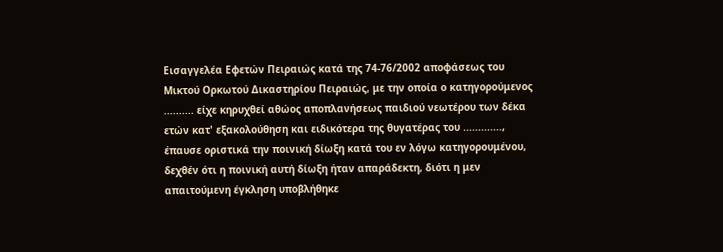Εισαγγελέα Εφετών Πειραιώς κατά της 74-76/2002 αποφάσεως του Μικτού Ορκωτού Δικαστηρίου Πειραιώς, με την οποία ο κατηγορούμενος .......... είχε κηρυχθεί αθώος αποπλανήσεως παιδιού νεωτέρου των δέκα ετών κατ' εξακολούθηση και ειδικότερα της θυγατέρας του ............., έπαυσε οριστικά την ποινική δίωξη κατά του εν λόγω κατηγορουμένου, δεχθέν ότι η ποινική αυτή δίωξη ήταν απαράδεκτη, διότι η μεν απαιτούμενη έγκληση υποβλήθηκε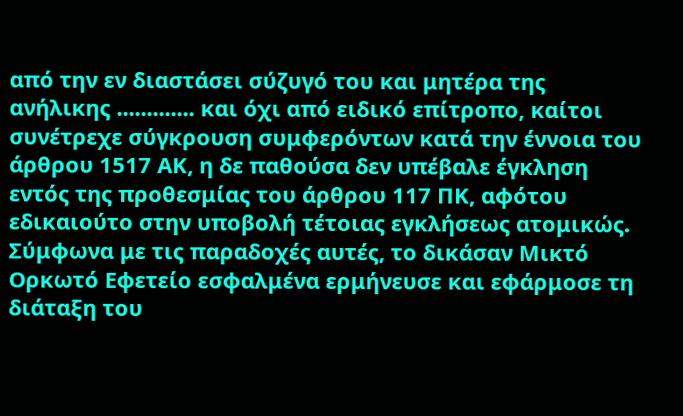από την εν διαστάσει σύζυγό του και μητέρα της ανήλικης ............. και όχι από ειδικό επίτροπο, καίτοι συνέτρεχε σύγκρουση συμφερόντων κατά την έννοια του άρθρου 1517 ΑΚ, η δε παθούσα δεν υπέβαλε έγκληση εντός της προθεσμίας του άρθρου 117 ΠΚ, αφότου εδικαιούτο στην υποβολή τέτοιας εγκλήσεως ατομικώς. Σύμφωνα με τις παραδοχές αυτές, το δικάσαν Μικτό Ορκωτό Εφετείο εσφαλμένα ερμήνευσε και εφάρμοσε τη διάταξη του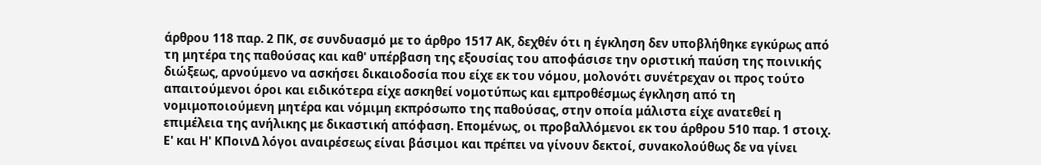άρθρου 118 παρ. 2 ΠΚ, σε συνδυασμό με το άρθρο 1517 ΑΚ, δεχθέν ότι η έγκληση δεν υποβλήθηκε εγκύρως από τη μητέρα της παθούσας και καθ' υπέρβαση της εξουσίας του αποφάσισε την οριστική παύση της ποινικής διώξεως, αρνούμενο να ασκήσει δικαιοδοσία που είχε εκ του νόμου, μολονότι συνέτρεχαν οι προς τούτο απαιτούμενοι όροι και ειδικότερα είχε ασκηθεί νομοτύπως και εμπροθέσμως έγκληση από τη νομιμοποιούμενη μητέρα και νόμιμη εκπρόσωπο της παθούσας, στην οποία μάλιστα είχε ανατεθεί η επιμέλεια της ανήλικης με δικαστική απόφαση. Επομένως, οι προβαλλόμενοι εκ του άρθρου 510 παρ. 1 στοιχ. Ε' και Η' ΚΠοινΔ λόγοι αναιρέσεως είναι βάσιμοι και πρέπει να γίνουν δεκτοί, συνακολούθως δε να γίνει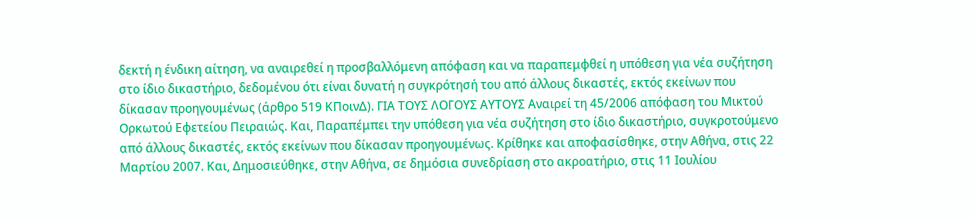δεκτή η ένδικη αίτηση, να αναιρεθεί η προσβαλλόμενη απόφαση και να παραπεμφθεί η υπόθεση για νέα συζήτηση στο ίδιο δικαστήριο, δεδομένου ότι είναι δυνατή η συγκρότησή του από άλλους δικαστές, εκτός εκείνων που δίκασαν προηγουμένως (άρθρο 519 ΚΠοινΔ). ΓΙΑ ΤΟΥΣ ΛΟΓΟΥΣ ΑΥΤΟΥΣ Αναιρεί τη 45/2006 απόφαση του Μικτού Ορκωτού Εφετείου Πειραιώς. Και, Παραπέμπει την υπόθεση για νέα συζήτηση στο ίδιο δικαστήριο, συγκροτούμενο από άλλους δικαστές, εκτός εκείνων που δίκασαν προηγουμένως. Κρίθηκε και αποφασίσθηκε, στην Αθήνα, στις 22 Μαρτίου 2007. Και, Δημοσιεύθηκε, στην Αθήνα, σε δημόσια συνεδρίαση στο ακροατήριο, στις 11 Ιουλίου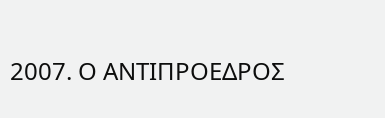2007. Ο ΑΝΤΙΠΡΟΕΔΡΟΣ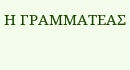Η ΓΡΑΜΜΑΤΕΑΣ